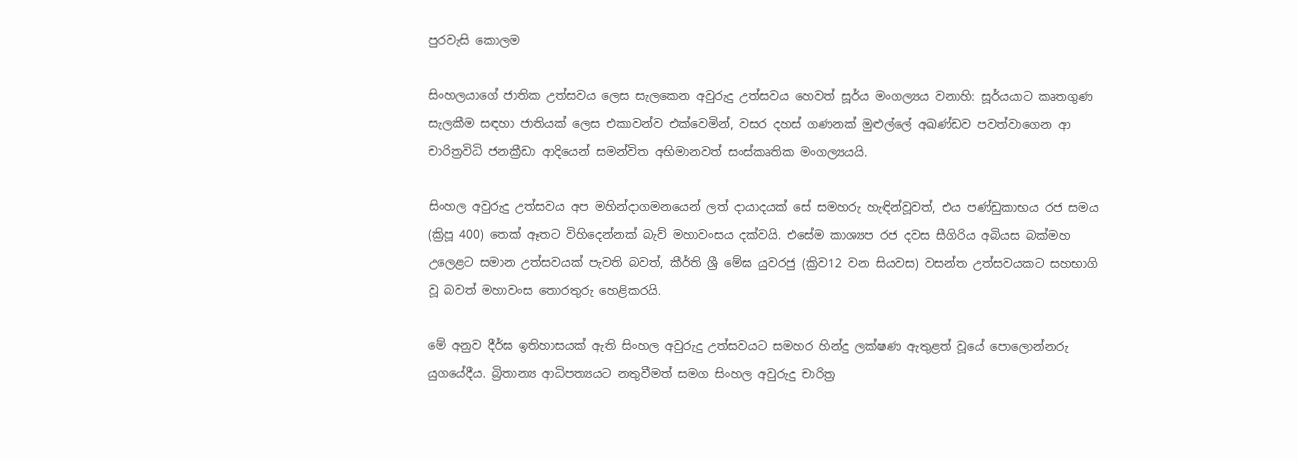පුරවැසි කොලම

සිංහලයාගේ ජාතික උත්සවය ලෙස සැලකෙන අවුරුදු උත්සවය හෙවත් සූර්ය මංගල්‍යය වනාහි: සූර්යයාට කෘතගුණ සැලකීම සඳහා ජාතියක් ලෙස එකාවන්ව එක්වෙමින්, වසර දහස් ගණනක් මුළුල්ලේ අඛණ්ඩව පවත්වාගෙන ආ චාරිත්‍රවිධි ජනක්‍රීඩා ආදියෙන් සමන්විත අභිමානවත් සංස්කෘතික මංගල්‍යයයි.

සිංහල අවුරුදු උත්සවය අප මහින්දාගමනයෙන් ලත් දායාදයක් සේ සමහරු හැඳින්වූවත්, එය පණ්ඩුකාභය රජ සමය (ක්‍රිපූ 400) තෙක් ඈතට විහිදෙන්නක් බැව් මහාවංසය දක්වයි. එසේම කාශ්‍යප රජ දවස සීගිරිය අබියස බක්මහ උලෙළට සමාන උත්සවයක් පැවති බවත්, කීර්ති ශ්‍රී මේඝ යුවරජු (ක්‍රිව12 වන සියවස) වසන්ත උත්සවයකට සහභාගි වූ බවත් මහාවංස තොරතුරු හෙළිකරයි.

මේ අනුව දීර්ඝ ඉතිහාසයක් ඇති සිංහල අවුරුදු උත්සවයට සමහර හින්දු ලක්ෂණ ඇතුළත් වූයේ පොලොන්නරු යුගයේදීය. බ්‍රිතාන්‍ය ආධිපත්‍යයට නතුවීමත් සමග සිංහල අවුරුදු චාරිත්‍ර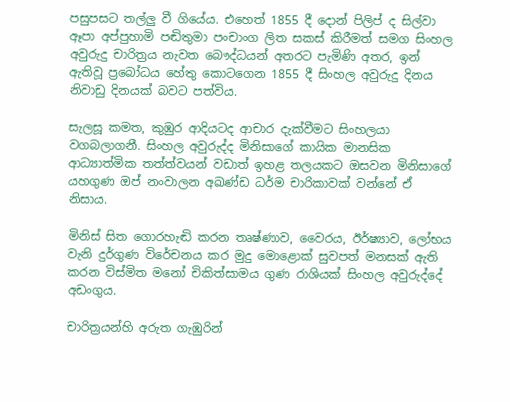පසුපසට තල්ලු වී ගියේය. එහෙත් 1855 දී දොන් පිලිප් ද සිල්වා ඈපා අප්පුහාමි පඬිතුමා පංචාංග ලිත සකස් කිරීමත් සමග සිංහල අවුරුදු චාරිත්‍රය නැවත බෞද්ධයන් අතරට පැමිණි අතර, ඉන් ඇතිවූ ප්‍රබෝධය හේතු කොටගෙන 1855 දී සිංහල අවුරුදු දිනය නිවාඩු දිනයක් බවට පත්විය.

සැලසූ කමත, කුඹුර ආදියටද ආචාර දැක්වීමට සිංහලයා වගබලාගනී. සිංහල අවුරුද්ද මිනිසාගේ කායික මානසික ආධ්‍යාත්මික තත්ත්වයන් වඩාත් ඉහළ තලයකට ඔසවන මිනිසාගේ යහගුණ ඔප් නංවාලන අඛණ්ඩ ධර්ම චාරිකාවක් වන්නේ ඒ නිසාය.

මිනිස් සිත ගොරහැඬි කරන තෘෂ්ණාව, වෛරය, ඊර්ෂ්‍යාව, ලෝභය වැනි දුර්ගුණ විරේචනය කර මුදු මොළොක් සුවපත් මනසක් ඇති කරන විස්මිත මනෝ චිකිත්සාමය ගුණ රාශියක් සිංහල අවුරුද්දේ අඩංගුය.

චාරිත්‍රයන්හි අරුත ගැඹුරින්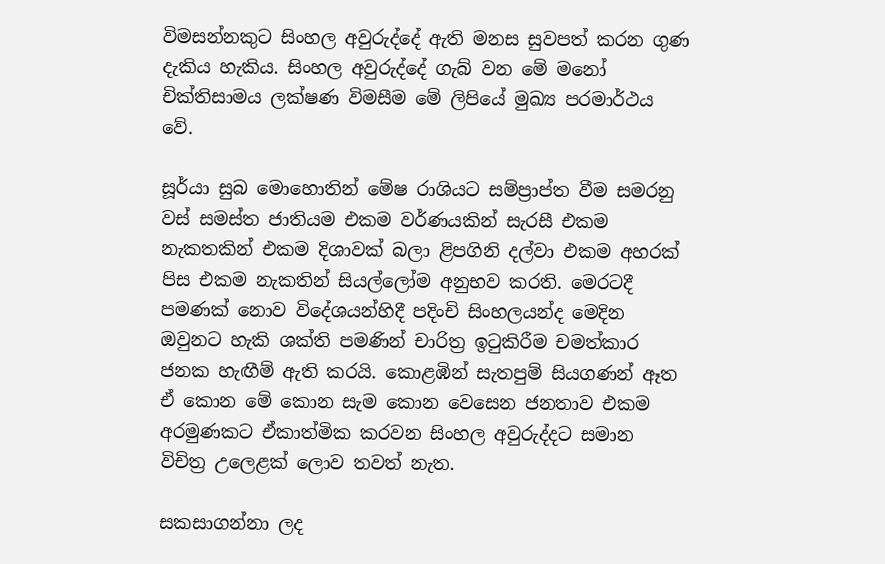විමසන්නකුට සිංහල අවුරුද්දේ ඇති මනස සුවපත් කරන ගුණ දැකිය හැකිය. සිංහල අවුරුද්දේ ගැබ් වන මේ මනෝ චික්තිසාමය ලක්ෂණ විමසීම මේ ලිපියේ මුඛ්‍ය පරමාර්ථය වේ.

සූර්යා සුබ මොහොතින් මේෂ රාශියට සම්ප්‍රාප්ත වීම සමරනු වස් සමස්ත ජාතියම එකම වර්ණයකින් සැරසී එකම නැකතකින් එකම දිශාවක් බලා ළිපගිනි දල්වා එකම අහරක් පිස එකම නැකතින් සියල්ලෝම අනුභව කරති. මෙරටදී පමණක් නොව විදේශයන්හිදී පදිංචි සිංහලයන්ද මෙදින ඔවුනට හැකි ශක්ති පමණින් චාරිත්‍ර ඉටුකිරීම චමත්කාර ජනක හැඟීම් ඇති කරයි. කොළඹින් සැතපුම් සියගණන් ඈත ඒ කොන මේ කොන සැම කොන වෙසෙන ජනතාව එකම අරමුණකට ඒකාත්මික කරවන සිංහල අවුරුද්දට සමාන විචිත්‍ර උලෙළක් ලොව තවත් නැත.

සකසාගන්නා ලද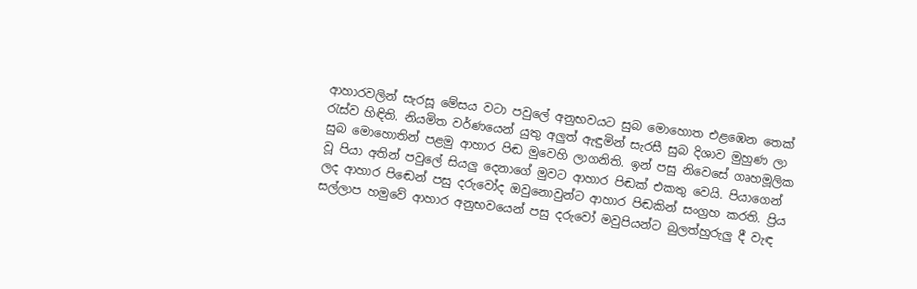ආහාරවලින් සැරසූ මේසය වටා පවුලේ අනුභවයට සුබ මොහොත එළඹෙන තෙක් රැස්ව හිඳිති. නියමිත වර්ණයෙන් යුතු අලුත් ඇඳුමින් සැරසී සුබ දිශාව මුහුණ ලා සුබ මොහොතින් පළමු ආහාර පිඬ මුවෙහි ලාගනිති. ඉන් පසු නිවෙසේ ගෘහමූලික වූ පියා අතින් පවුලේ සියලු දෙනාගේ මුවට ආහාර පිඬක් එකතු වෙයි. පියාගෙන් ලද ආහාර පිඬෙන් පසු දරුවෝද ඔවුනොවුන්ට ආහාර පිඬකින් සංග්‍රහ කරති. ප්‍රිය සල්ලාප හමුවේ ආහාර අනුභවයෙන් පසු දරුවෝ මවුපියන්ට බුලත්හුරුලු දී වැඳ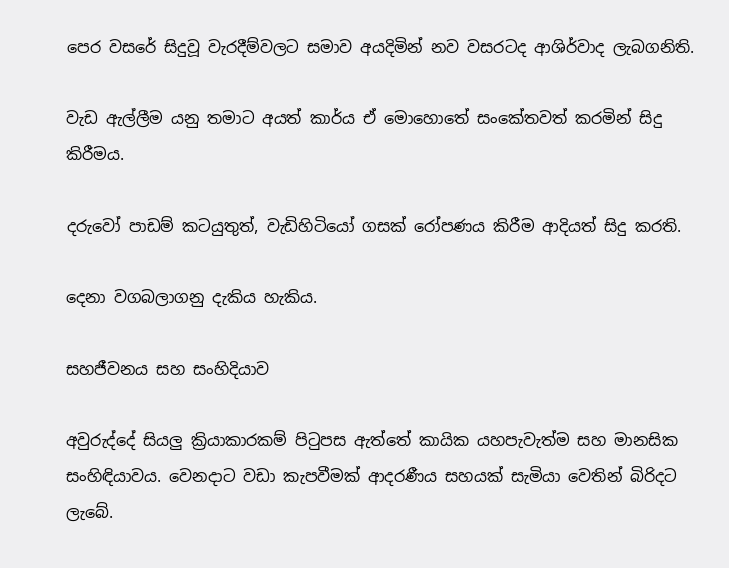පෙර වසරේ සිදුවූ වැරදීම්වලට සමාව අයදිමින් නව වසරටද ආශිර්වාද ලැබගනිති.

වැඩ ඇල්ලීම යනු තමාට අයත් කාර්ය ඒ මොහොතේ සංකේතවත් කරමින් සිදු කිරීමය.

දරුවෝ පාඩම් කටයුතුත්, වැඩිහිටියෝ ගසක් රෝපණය කිරීම ආදියත් සිදු කරති.

දෙනා වගබලාගනු දැකිය හැකිය.

සහජීවනය සහ සංහිදියාව

අවුරුද්දේ සියලු ක්‍රියාකාරකම් පිටුපස ඇත්තේ කායික යහපැවැත්ම සහ මානසික සංහිඳියාවය. වෙනදාට වඩා කැපවීමක් ආදරණීය සහයක් සැමියා වෙතින් බිරිදට ලැබේ.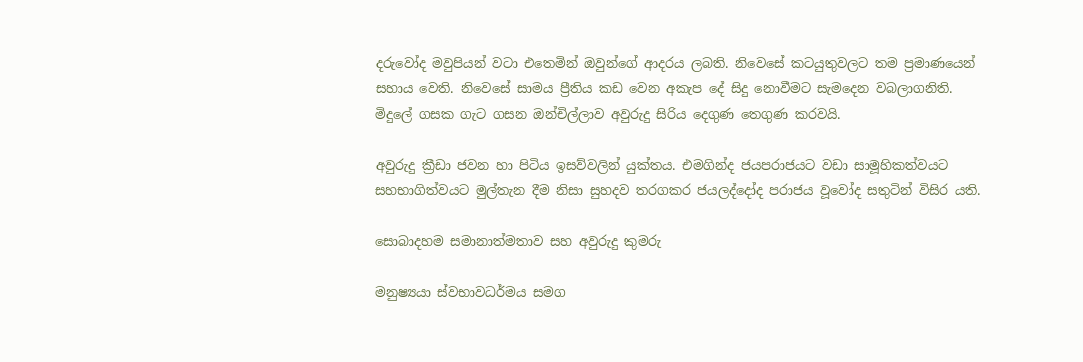දරුවෝද මවුපියන් වටා එතෙමින් ඔවුන්ගේ ආදරය ලබති. නිවෙසේ කටයුතුවලට තම ප්‍රමාණයෙන් සහාය වෙති. නිවෙසේ සාමය ප්‍රීතිය කඩ වෙන අකැප දේ සිදු නොවීමට සැමදෙන වබලාගනිති. මිදුලේ ගසක ගැට ගසන ඔන්චිල්ලාව අවුරුදු සිරිය දෙගුණ තෙගුණ කරවයි.

අවුරුදු ක්‍රීඩා ජවන හා පිටිය ඉසව්වලින් යුක්තය. එමගින්ද ජයපරාජයට වඩා සාමූහිකත්වයට සහභාගිත්වයට මුල්තැන දීම නිසා සුහදව තරගකර ජයලද්දෝද පරාජය වූවෝද සතුටින් විසිර යති.

සොබාදහම සමානාත්මතාව සහ අවුරුදු කුමරු

මනුෂ්‍යයා ස්වභාවධර්මය සමග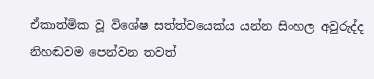ඒකාත්මික වූ විශේෂ සත්ත්වයෙක්ය යන්න සිංහල අවුරුද්ද නිහඬවම පෙන්වන තවත්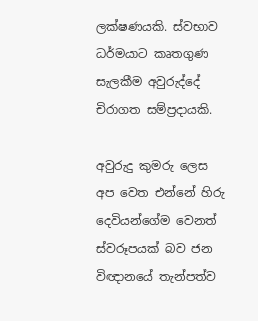ලක්ෂණයකි. ස්වභාව ධර්මයාට කෘතගුණ සැලකීම අවුරුද්දේ චිරාගත සම්ප්‍රදායකි.

අවුරුදු කුමරු ලෙස අප වෙත එන්නේ හිරු දෙවියන්ගේම වෙනත් ස්වරූපයක් බව ජන විඥානයේ තැන්පත්ව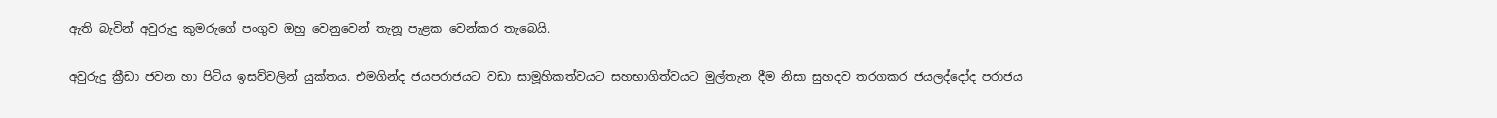ඇති බැවින් අවුරුදු කුමරුගේ පංගුව ඔහු වෙනුවෙන් තැනූ පැළක වෙන්කර තැබෙයි.

අවුරුදු ක්‍රීඩා ජවන හා පිටිය ඉසව්වලින් යුක්තය. එමගින්ද ජයපරාජයට වඩා සාමූහිකත්වයට සහභාගිත්වයට මුල්තැන දීම නිසා සුහදව තරගකර ජයලද්දෝද පරාජය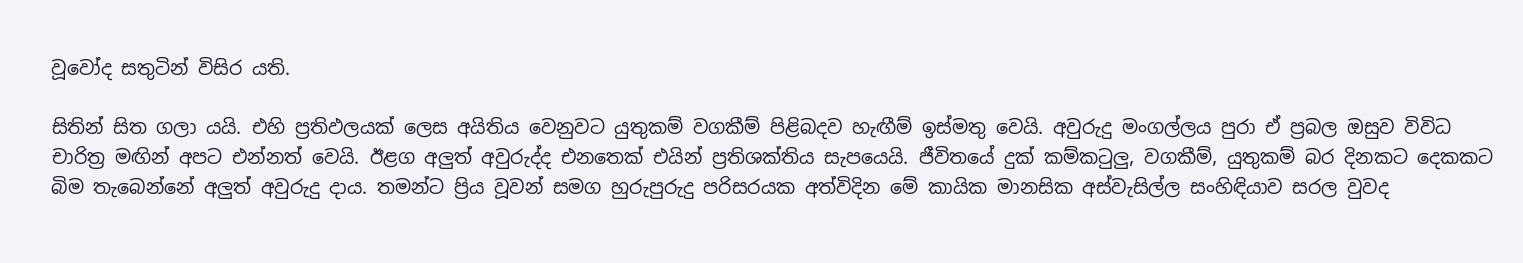වූවෝද සතුටින් විසිර යති.

සිතින් සිත ගලා යයි. එහි ප්‍රතිඵලයක් ලෙස අයිතිය වෙනුවට යුතුකම් වගකීම් පිළිබදව හැඟීම් ඉස්මතු වෙයි. අවුරුදු මංගල්ලය පුරා ඒ ප්‍රබල ඔසුව විවිධ චාරිත්‍ර මඟින් අපට එන්නත් වෙයි. ඊළග අලුත් අවුරුද්ද එනතෙක් එයින් ප්‍රතිශක්තිය සැපයෙයි. ජීවිතයේ දුක් කම්කටුලු, වගකීම්, යුතුකම් බර දිනකට දෙකකට බිම තැබෙන්නේ අලුත් අවුරුදු දාය. තමන්ට ප්‍රිය වූවන් සමග හුරුපුරුදු පරිසරයක අත්විදින මේ කායික මානසික අස්වැසිල්ල සංහිඳියාව සරල වුවද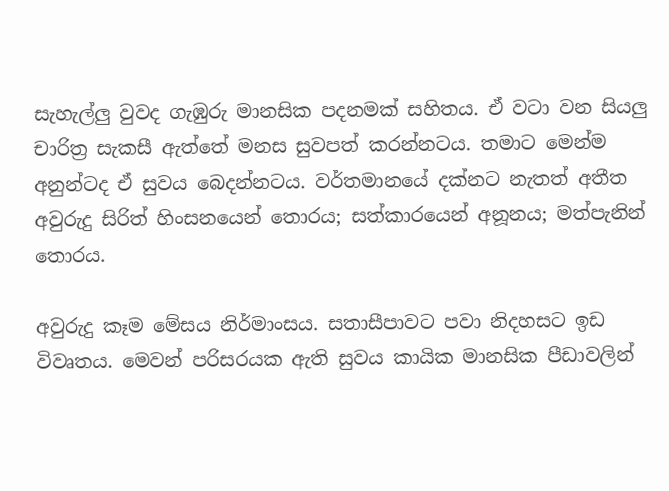සැහැල්ලු වුවද ගැඹුරු මානසික පදනමක් සහිතය. ඒ වටා වන සියලු චාරිත්‍ර සැකසී ඇත්තේ මනස සුවපත් කරන්නටය. තමාට මෙන්ම අනුන්ටද ඒ සුවය බෙදන්නටය. වර්තමානයේ දක්නට නැතත් අතීත අවුරුදු සිරිත් හිංසනයෙන් තොරය; සත්කාරයෙන් අනූනය; මත්පැනින් තොරය.

අවුරුදු කෑම මේසය නිර්මාංසය. සතාසීපාවට පවා නිදහසට ඉඩ විවෘතය. මෙවන් පරිසරයක ඇති සුවය කායික මානසික පීඩාවලින්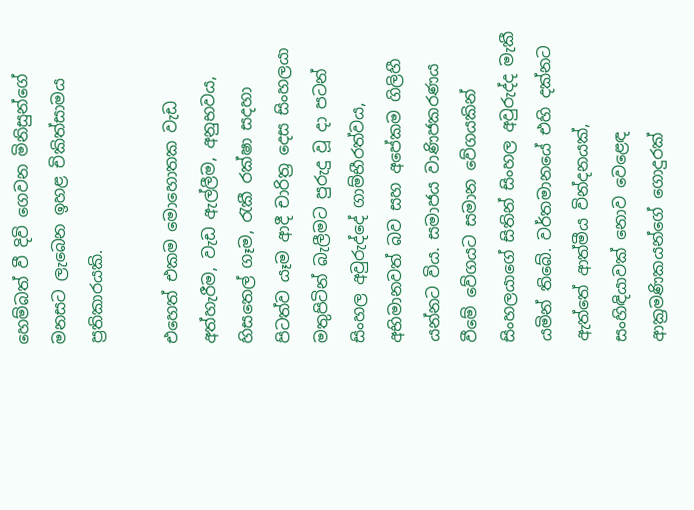හෙම්බත් වී දිවි ගෙවන මිනිසුන්ගේ මනසට ලැබෙන ඉහළ චිකිත්සාමය ප්‍රතිකාරයකි.

එහෙත් එකම මොහොතක වැඩ අත්හැරීම, වැඩ ඇල්ලීම, අනුභවය, හිසතෙල් ගෑම, රැකී රක්ෂා සදහා පිටත්ව යෑම ආදී චාරිත්‍ර දෙස සිංහලයා මතුපිටින් බැලීමට පුරුදු වූ දා පටන් සිංහල අවුරුද්දේ ගාම්භීරත්වය, අභිමානවත් බව සහ අපේකම ගිලිහී යන්නට විය. සමාජය වාණිජකරණය වීමේ වේගයට සමාන වේගයකින් සිංහලයාගේ සිතින් සිංහල අවුරුද්ද මැකී යමින් තිබේ. වර්තමානයේ එහි දක්නට ඇත්තේ ආත්මීය වින්දනයක්, සංහිඳියාවක් නොව වෙළෙඳ ආක්‍රමණිකයන්ගේ ගොදුරක්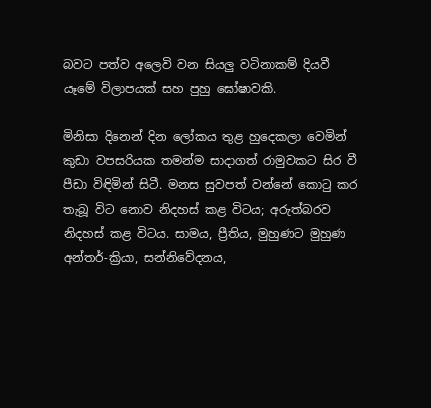බවට පත්ව අලෙවි වන සියලු වටිනාකම් දියවී යෑමේ විලාපයක් සහ පුහු ඝෝෂාවකි.

මිනිසා දිනෙන් දින ලෝකය තුළ හුදෙකලා වෙමින් කුඩා වපසරියක තමන්ම සාදාගත් රාමුවකට සිර වී පීඩා විඳිමින් සිටී. මනස සුවපත් වන්නේ කොටු කර තැබූ විට නොව නිදහස් කළ විටය; අරුත්බරව නිදහස් කළ විටය. සාමය, ප්‍රීතිය, මුහුණට මුහුණ අන්තර්-ක්‍රියා, සන්නිවේදනය,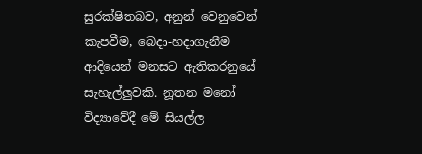සුරක්ෂිතබව, අනුන් වෙනුවෙන් කැපවීම, බෙදා-හදාගැනීම ආදියෙන් මනසට ඇතිකරනුයේ සැහැල්ලුවකි. නූතන මනෝ විද්‍යාවේදී මේ සියල්ල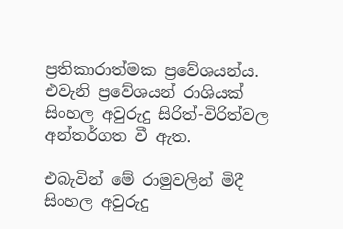ප්‍රතිකාරාත්මක ප්‍රවේශයන්ය. එවැනි ප්‍රවේශයන් රාශියක් සිංහල අවුරුදු සිරිත්-විරිත්වල අන්තර්ගත වී ඇත.

එබැවින් මේ රාමුවලින් මිදී සිංහල අවුරුදු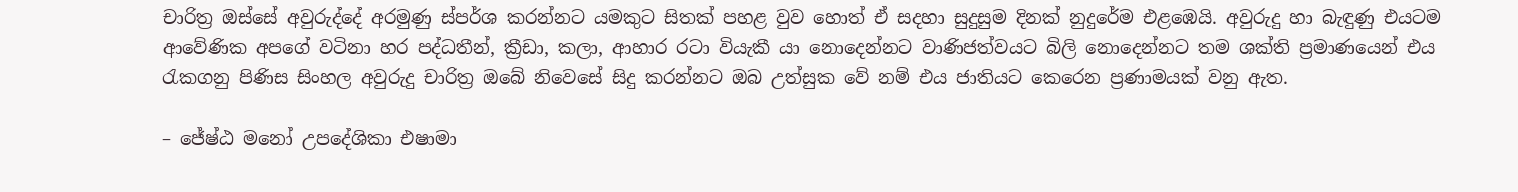චාරිත්‍ර ඔස්සේ අවුරුද්දේ අරමුණු ස්පර්ශ කරන්නට යමකුට සිතක් පහළ වුව හොත් ඒ සදහා සුදුසුම දිනක් නුදුරේම එළඹෙයි. අවුරුදු හා බැඳුණු එයටම ආවේණික අපගේ වටිනා හර පද්ධතීන්, ක්‍රීඩා, කලා, ආහාර රටා වියැකී යා නොදෙන්නට වාණිජත්වයට බිලි නොදෙන්නට තම ශක්ති ප්‍රමාණයෙන් එය රැකගනු පිණිස සිංහල අවුරුදු චාරිත්‍ර ඔබේ නිවෙසේ සිදු කරන්නට ඔබ උත්සුක වේ නම් එය ජාතියට කෙරෙන ප්‍රණාමයක් වනු ඇත.

– ජේ‍ෂ්ඨ මනෝ උපදේශිකා එෂාමා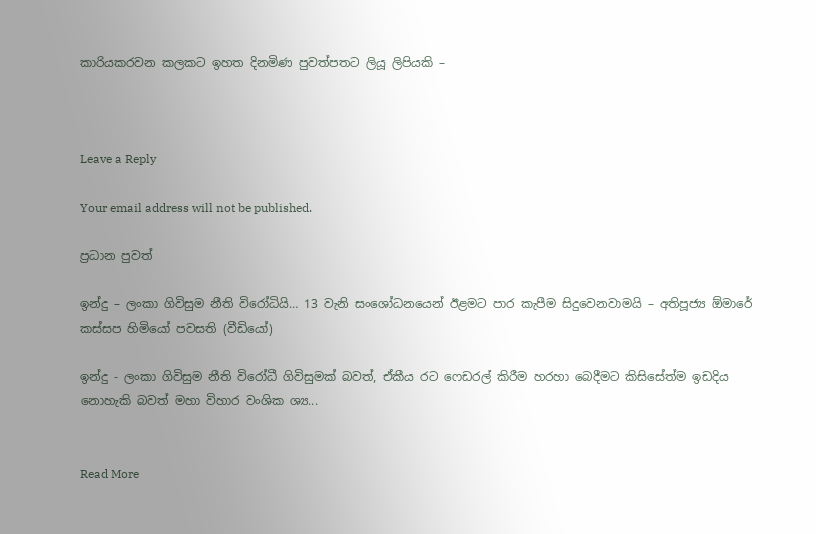කාරියකරවන කලකට ඉහත දිනමිණ පුවත්පතට ලියූ ලිපියකි –



Leave a Reply

Your email address will not be published.

ප්‍රධාන පුවත්

ඉන්දු – ලංකා ගිවිසුම නීති විරෝධියි… 13 වැනි සංශෝධනයෙන් ඊළමට පාර කැපීම සිදුවෙනවාමයි – අතිපූජ්‍ය ඕමාරේ කස්සප හිමියෝ පවසති (වීඩියෝ)

ඉන්දු - ලංකා ගිවිසුම නීති විරෝධී ගිවිසුමක් බවත්, ඒකීය රට ෆෙඩරල් කිරීම හරහා බෙදීමට කිසිසේත්ම ඉඩදිය නොහැකි බවත් මහා විහාර වංශික ශ්‍ය...


Read More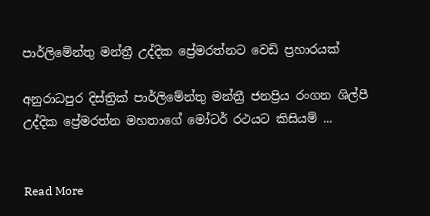පාර්ලිමේන්තු මන්ත්‍රී උද්දික ප්‍රේමරත්නට වෙඩි ප්‍රහාරයක්

අනුරාධපුර දිස්ත්‍රික් පාර්ලිමේන්තු මන්ත්‍රී ජනප්‍රිය රංගන ශිල්පී උද්දික ප්‍රේමරත්න මහතාගේ මෝටර් රථයට කිසියම් ...


Read More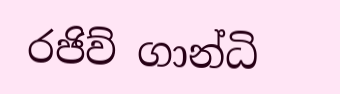රජිව් ගාන්ධි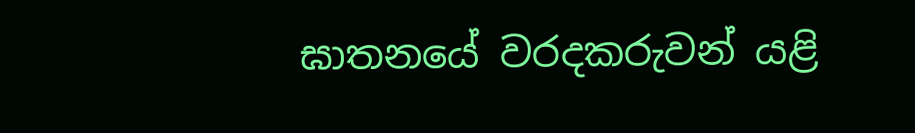ඝාතනයේ වරදකරුවන් යළි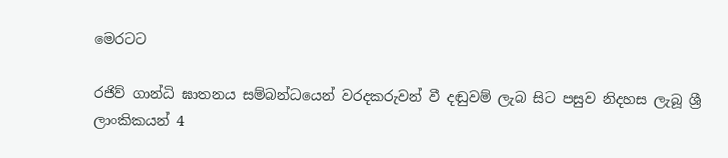මෙරටට

රජිව් ගාන්ධි ඝාතනය සම්බන්ධයෙන් වරදකරුවන් වී දඬුවම් ලැබ සිට පසුව නිදහස ලැබූ ශ්‍රී ලාංකිකයන් 4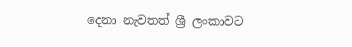දෙනා නැවතත් ශ්‍රී ලංකාවට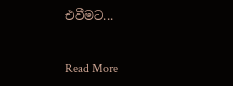එවීමට...


Read More